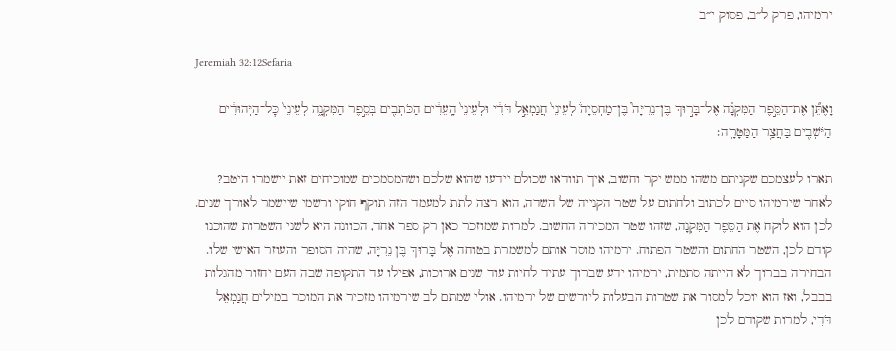ירמיהו, פרק ל״ב, פסוק י״ב

Jeremiah 32:12Sefaria

וָאֶתֵּ֞ן אֶת־הַסֵּ֣פֶר הַמִּקְנָ֗ה אֶל־בָּר֣וּךְ בֶּן־נֵרִיָּה֮ בֶּן־מַחְסֵיָה֒ לְעֵינֵי֙ חֲנַמְאֵ֣ל דֹּדִ֔י וּלְעֵינֵי֙ הָֽעֵדִ֔ים הַכֹּתְבִ֖ים בְּסֵ֣פֶר הַמִּקְנָ֑ה לְעֵינֵי֙ כׇּל־הַיְּהוּדִ֔ים הַיֹּשְׁבִ֖ים בַּחֲצַ֥ר הַמַּטָּרָֽה׃

תארו לעצמכם שקניתם משהו ממש יקר וחשוב, איך תוודאו שכולם יידעו שהוא שלכם ושהמסמכים שמוכיחים זאת יישמרו היטב? לאחר שירמיהו סיים לכתוב ולחתום על שטר הקנייה של השדה, הוא רצה לתת למעמד הזה תוקף חוקי ורשמי שיישמר לאורך שנים. לכן הוא לוקח אֶת הַסֵּפֶר הַמִּקְנָה, שזהו שטר המכירה החשוב. למרות שמוזכר כאן רק ספר אחד, הכוונה היא לשני השטרות שהוכנו קודם לכן, השטר החתום והשטר הפתוח. ירמיהו מוסר אותם למשמרת בטוחה אֶל בָּרוּךְ בֶּן נֵרִיָּה, שהיה הסופר והעוזר האישי שלו. הבחירה בברוך לא הייתה סתמית, ירמיהו ידע שברוך עתיד לחיות עוד שנים ארוכות, אפילו עד התקופה שבה העם יחזור מהגלות בבבל, ואז הוא יוכל למסור את שטרות הבעלות ליורשים של ירמיהו. אולי שמתם לב שירמיהו מזכיר את המוכר במילים חֲנַמְאֵל דֹּדִי, למרות שקודם לכן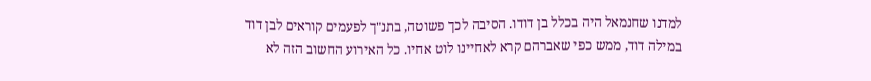למדנו שחנמאל היה בכלל בן דודו. הסיבה לכך פשוטה, בתנ"ך לפעמים קוראים לבן דוד במילה דוד, ממש כפי שאברהם קרא לאחיינו לוט אחיו. כל האירוע החשוב הזה לא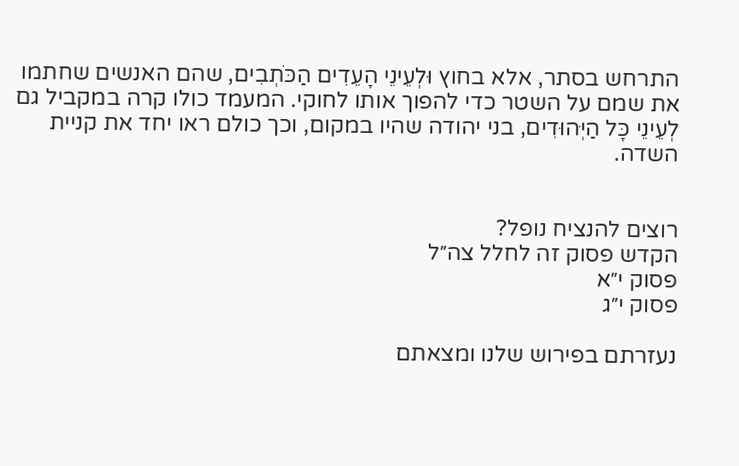התרחש בסתר, אלא בחוץ וּלְעֵינֵי הָעֵדִים הַכֹּתְבִים, שהם האנשים שחתמו את שמם על השטר כדי להפוך אותו לחוקי. המעמד כולו קרה במקביל גם לְעֵינֵי כָּל הַיְּהוּדִים, בני יהודה שהיו במקום, וכך כולם ראו יחד את קניית השדה.


רוצים להנציח נופל?
הקדש פסוק זה לחלל צה״ל
פסוק י״א
פסוק י״ג

נעזרתם בפירוש שלנו ומצאתם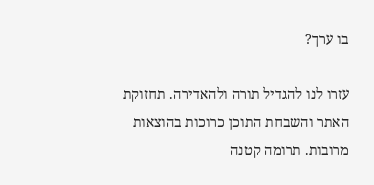בו ערך?

עזרו לנו להגדיל תורה ולהאדירה. תחזוקת האתר והשבחת התוכן כרוכות בהוצאות מרובות. תרומה קטנה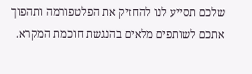שלכם תסייע לנו להחזיק את הפלטפורמה ותהפוך אתכם לשותפים מלאים בהנגשת חוכמת המקרא.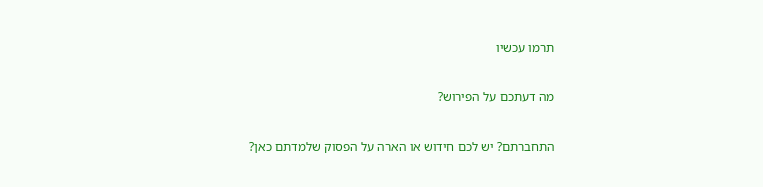תרמו עכשיו

מה דעתכם על הפירוש?

התחברתם? יש לכם חידוש או הארה על הפסוק שלמדתם כאן?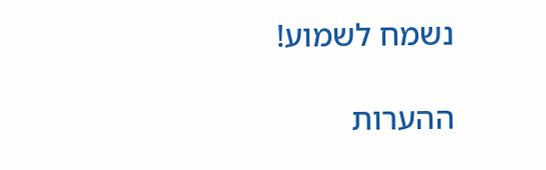נשמח לשמוע!

ההערות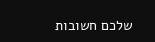שלכם חשובות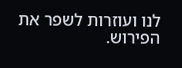לנו ועוזרות לשפר את הפירוש.